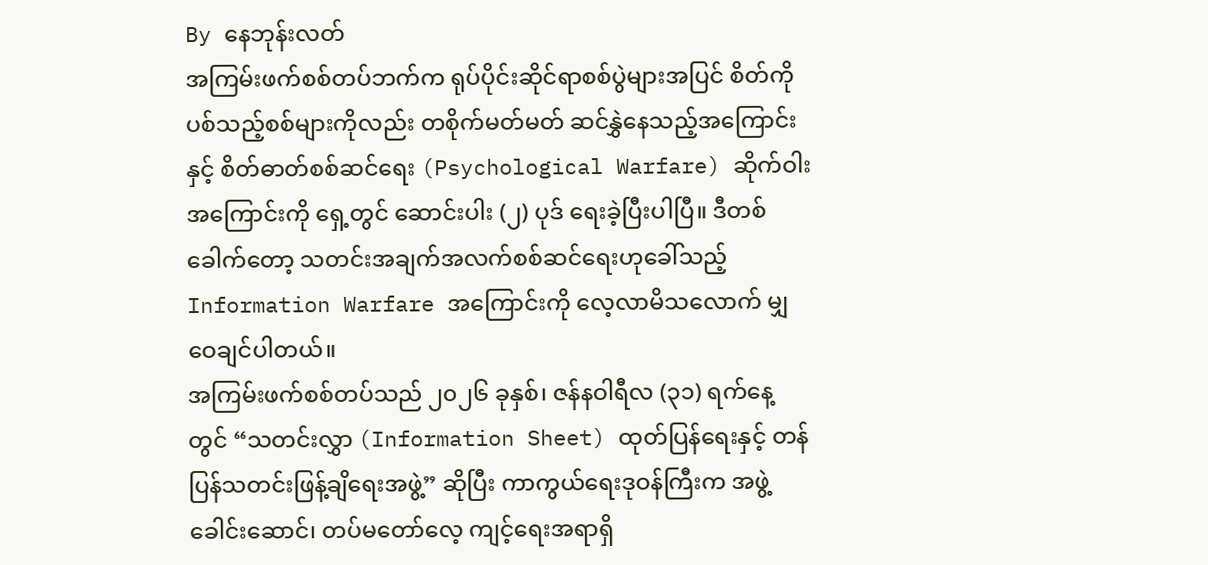By နေဘုန်းလတ်
အကြမ်းဖက်စစ်တပ်ဘက်က ရုပ်ပိုင်းဆိုင်ရာစစ်ပွဲများအပြင် စိတ်ကိုပစ်သည့်စစ်များကိုလည်း တစိုက်မတ်မတ် ဆင်နွှဲနေသည့်အကြောင်းနှင့် စိတ်ဓာတ်စစ်ဆင်ရေး (Psychological Warfare) ဆိုက်ဝါးအကြောင်းကို ရှေ့တွင် ဆောင်းပါး (၂) ပုဒ် ရေးခဲ့ပြီးပါပြီ။ ဒီတစ်ခေါက်တော့ သတင်းအချက်အလက်စစ်ဆင်ရေးဟုခေါ်သည့် Information Warfare အကြောင်းကို လေ့လာမိသလောက် မျှဝေချင်ပါတယ်။
အကြမ်းဖက်စစ်တပ်သည် ၂၀၂၆ ခုနှစ်၊ ဇန်နဝါရီလ (၃၁) ရက်နေ့တွင် “သတင်းလွှာ (Information Sheet) ထုတ်ပြန်ရေးနှင့် တန်ပြန်သတင်းဖြန့်ချိရေးအဖွဲ့” ဆိုပြီး ကာကွယ်ရေးဒုဝန်ကြီးက အဖွဲ့ခေါင်းဆောင်၊ တပ်မတော်လေ့ ကျင့်ရေးအရာရှိ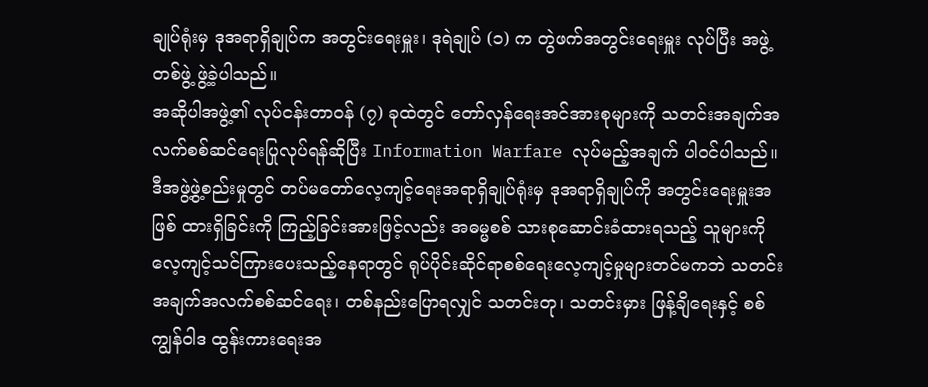ချုပ်ရုံးမှ ဒုအရာရှိချုပ်က အတွင်းရေးမှူး၊ ဒုရဲချုပ် (၁) က တွဲဖက်အတွင်းရေးမှူး လုပ်ပြီး အဖွဲ့တစ်ဖွဲ့ ဖွဲ့ခဲ့ပါသည်။
အဆိုပါအဖွဲ့၏ လုပ်ငန်းတာဝန် (၇) ခုထဲတွင် တော်လှန်ရေးအင်အားစုများကို သတင်းအချက်အလက်စစ်ဆင်ရေးပြုလုပ်ရန်ဆိုပြီး Information Warfare လုပ်မည့်အချက် ပါဝင်ပါသည်။ ဒီအဖွဲ့ဖွဲ့စည်းမှုတွင် တပ်မတော်လေ့ကျင့်ရေးအရာရှိချုပ်ရုံးမှ ဒုအရာရှိချုပ်ကို အတွင်းရေးမှူးအဖြစ် ထားရှိခြင်းကို ကြည့်ခြင်းအားဖြင့်လည်း အဓမ္မစစ် သားစုဆောင်းခံထားရသည့် သူများကို လေ့ကျင့်သင်ကြားပေးသည့်နေရာတွင် ရုပ်ပိုင်းဆိုင်ရာစစ်ရေးလေ့ကျင့်မှုများတင်မကဘဲ သတင်းအချက်အလက်စစ်ဆင်ရေး၊ တစ်နည်းပြောရလျှင် သတင်းတု၊ သတင်းမှား ဖြန့်ချိရေးနှင့် စစ်ကျွန်ဝါဒ ထွန်းကားရေးအ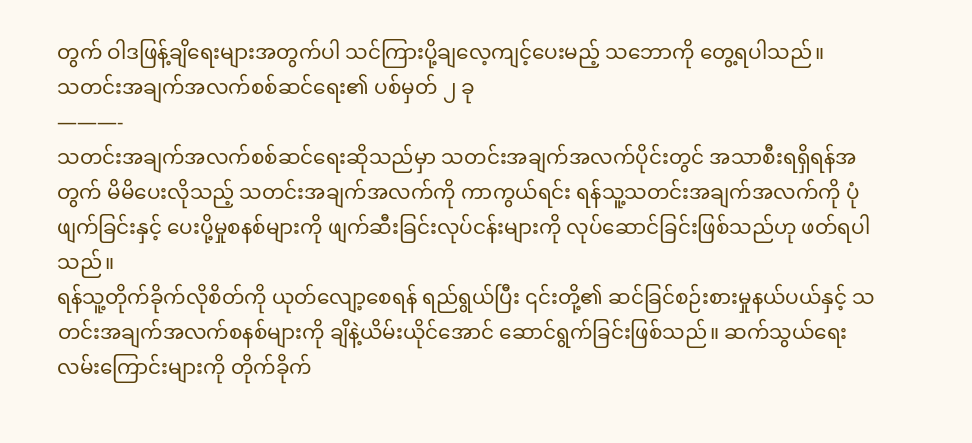တွက် ဝါဒဖြန့်ချိရေးများအတွက်ပါ သင်ကြားပို့ချလေ့ကျင့်ပေးမည့် သဘောကို တွေ့ရပါသည်။
သတင်းအချက်အလက်စစ်ဆင်ရေး၏ ပစ်မှတ် ၂ ခု
———-
သတင်းအချက်အလက်စစ်ဆင်ရေးဆိုသည်မှာ သတင်းအချက်အလက်ပိုင်းတွင် အသာစီးရရှိရန်အတွက် မိမိပေးလိုသည့် သတင်းအချက်အလက်ကို ကာကွယ်ရင်း ရန်သူ့သတင်းအချက်အလက်ကို ပုံဖျက်ခြင်းနှင့် ပေးပို့မှုစနစ်များကို ဖျက်ဆီးခြင်းလုပ်ငန်းများကို လုပ်ဆောင်ခြင်းဖြစ်သည်ဟု ဖတ်ရပါသည်။
ရန်သူ့တိုက်ခိုက်လိုစိတ်ကို ယုတ်လျော့စေရန် ရည်ရွယ်ပြီး ၎င်းတို့၏ ဆင်ခြင်စဉ်းစားမှုနယ်ပယ်နှင့် သတင်းအချက်အလက်စနစ်များကို ချိနဲ့ယိမ်းယိုင်အောင် ဆောင်ရွက်ခြင်းဖြစ်သည်။ ဆက်သွယ်ရေးလမ်းကြောင်းများကို တိုက်ခိုက်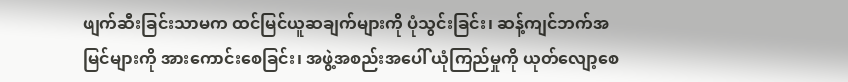ဖျက်ဆီးခြင်းသာမက ထင်မြင်ယူဆချက်များကို ပုံသွင်းခြင်း၊ ဆန့်ကျင်ဘက်အမြင်များကို အားကောင်းစေခြင်း၊ အဖွဲ့အစည်းအပေါ် ယုံကြည်မှုကို ယုတ်လျော့စေ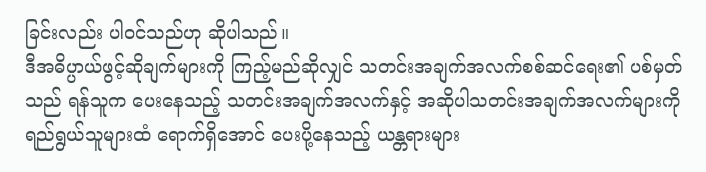ခြင်းလည်း ပါဝင်သည်ဟု ဆိုပါသည်။
ဒီအဓိပ္ပာယ်ဖွင့်ဆိုချက်များကို ကြည့်မည်ဆိုလျှင် သတင်းအချက်အလက်စစ်ဆင်ရေး၏ ပစ်မှတ်သည် ရန်သူက ပေးနေသည့် သတင်းအချက်အလက်နှင့် အဆိုပါသတင်းအချက်အလက်များကို ရည်ရွယ်သူများထံ ရောက်ရှိအောင် ပေးပို့နေသည့် ယန္တရားများ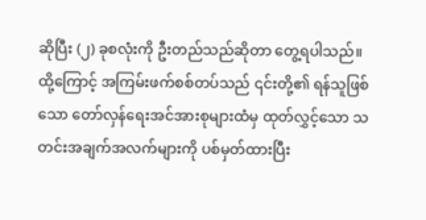ဆိုပြီး (၂) ခုစလုံးကို ဦးတည်သည်ဆိုတာ တွေ့ရပါသည်။
ထို့ကြောင့် အကြမ်းဖက်စစ်တပ်သည် ၎င်းတို့၏ ရန်သူဖြစ်သော တော်လှန်ရေးအင်အားစုများထံမှ ထုတ်လွှင့်သော သတင်းအချက်အလက်များကို ပစ်မှတ်ထားပြီး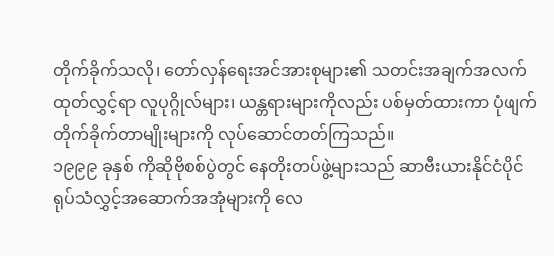တိုက်ခိုက်သလို၊ တော်လှန်ရေးအင်အားစုများ၏ သတင်းအချက်အလက် ထုတ်လွှင့်ရာ လူပုဂ္ဂိုလ်များ၊ ယန္တရားများကိုလည်း ပစ်မှတ်ထားကာ ပုံဖျက်တိုက်ခိုက်တာမျိုးများကို လုပ်ဆောင်တတ်ကြသည်။
၁၉၉၉ ခုနှစ် ကိုဆိုဗိုစစ်ပွဲတွင် နေတိုးတပ်ဖွဲ့များသည် ဆာဗီးယားနိုင်ငံပိုင် ရုပ်သံလွှင့်အဆောက်အအုံများကို လေ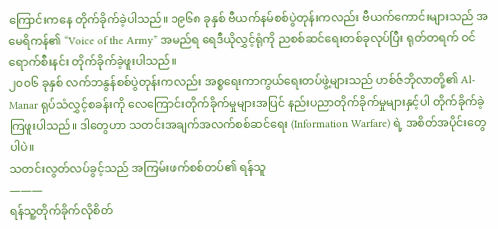ကြောင်းကနေ တိုက်ခိုက်ခဲ့ပါသည်။ ၁၉၆၈ ခုနှစ် ဗီယက်နမ်စစ်ပွဲတုန်းကလည်း ဗီယက်ကောင်းများသည် အမေရိကန်၏ “Voice of the Army” အမည်ရ ရေဒီယိုလွှင့်ရုံကို ညစစ်ဆင်ရေးတစ်ခုလုပ်ပြီး ရုတ်တရက် ဝင်ရောက်စီးနင်း တိုက်ခိုက်ခဲ့ဖူးပါသည်။
၂၀၀၆ ခုနှစ် လက်ဘနွန်စစ်ပွဲတုန်းကလည်း အစ္စရေးကာကွယ်ရေးတပ်ဖွဲ့များသည် ဟစ်ဇ်ဘိုလာတို့၏ Al-Manar ရုပ်သံလွှင့်စခန်းကို လေကြောင်းတိုက်ခိုက်မှုများအပြင် နည်းပညာတိုက်ခိုက်မှုများနှင့်ပါ တိုက်ခိုက်ခဲ့ကြဖူးပါသည်။ ဒါတွေဟာ သတင်းအချက်အလက်စစ်ဆင်ရေး (Information Warfare) ရဲ့ အစိတ်အပိုင်းတွေပါပဲ။
သတင်းလွတ်လပ်ခွင့်သည် အကြမ်းဖက်စစ်တပ်၏ ရန်သူ
———
ရန်သူ့တိုက်ခိုက်လိုစိတ်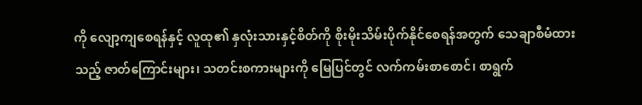ကို လျော့ကျစေရန်နှင့် လူထု၏ နှလုံးသားနှင့်စိတ်ကို စိုးမိုးသိမ်းပိုက်နိုင်စေရန်အတွက် သေချာစီမံထားသည့် ဇာတ်ကြောင်းများ၊ သတင်းစကားများကို မြေပြင်တွင် လက်ကမ်းစာစောင်၊ စာရွက်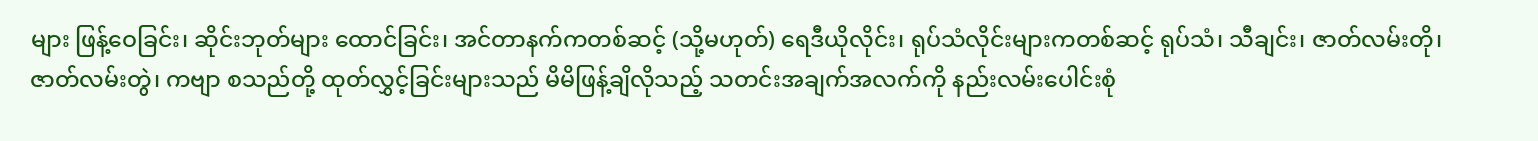များ ဖြန့်ဝေခြင်း၊ ဆိုင်းဘုတ်များ ထောင်ခြင်း၊ အင်တာနက်ကတစ်ဆင့် (သို့မဟုတ်) ရေဒီယိုလိုင်း၊ ရုပ်သံလိုင်းများကတစ်ဆင့် ရုပ်သံ၊ သီချင်း၊ ဇာတ်လမ်းတို၊ ဇာတ်လမ်းတွဲ၊ ကဗျာ စသည်တို့ ထုတ်လွှင့်ခြင်းများသည် မိမိဖြန့်ချိလိုသည့် သတင်းအချက်အလက်ကို နည်းလမ်းပေါင်းစုံ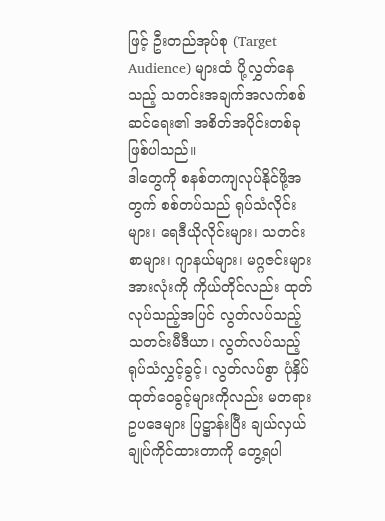ဖြင့် ဦးတည်အုပ်စု (Target Audience) များထံ ပို့လွှတ်နေသည့် သတင်းအချက်အလက်စစ်ဆင်ရေး၏ အစိတ်အပိုင်းတစ်ခု ဖြစ်ပါသည်။
ဒါတွေကို စနစ်တကျလုပ်နိုင်ဖို့အတွက် စစ်တပ်သည် ရုပ်သံလိုင်းများ၊ ရေဒီယိုလိုင်းများ၊ သတင်းစာများ၊ ဂျာနယ်များ၊ မဂ္ဂဇင်းများအားလုံးကို ကိုယ်တိုင်လည်း ထုတ်လုပ်သည့်အပြင် လွတ်လပ်သည့် သတင်းမီဒီယာ၊ လွတ်လပ်သည့် ရုပ်သံလွှင့်ခွင့်၊ လွတ်လပ်စွာ ပုံနှိပ်ထုတ်ဝေခွင့်များကိုလည်း မတရားဥပဒေများ ပြဋ္ဌာန်းပြီး ချယ်လှယ်ချုပ်ကိုင်ထားတာကို တွေ့ရပါ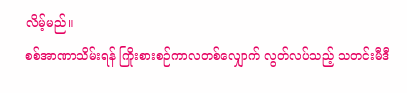လိမ့်မည်။
စစ်အာဏာသိမ်းရန် ကြိုးစားစဉ်ကာလတစ်လျှောက် လွတ်လပ်သည့် သတင်းမီဒီ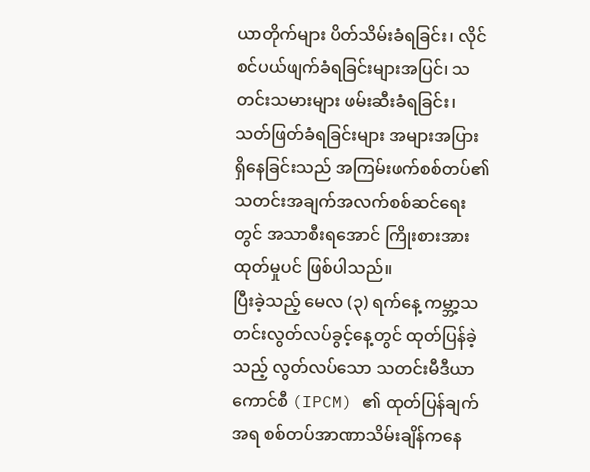ယာတိုက်များ ပိတ်သိမ်းခံရခြင်း၊ လိုင်စင်ပယ်ဖျက်ခံရခြင်းများအပြင်၊ သတင်းသမားများ ဖမ်းဆီးခံရခြင်း၊ သတ်ဖြတ်ခံရခြင်းများ အများအပြား ရှိနေခြင်းသည် အကြမ်းဖက်စစ်တပ်၏ သတင်းအချက်အလက်စစ်ဆင်ရေးတွင် အသာစီးရအောင် ကြိုးစားအားထုတ်မှုပင် ဖြစ်ပါသည်။
ပြီးခဲ့သည့် မေလ (၃) ရက်နေ့ ကမ္ဘာ့သတင်းလွတ်လပ်ခွင့်နေ့တွင် ထုတ်ပြန်ခဲ့သည့် လွတ်လပ်သော သတင်းမီဒီယာကောင်စီ (IPCM) ၏ ထုတ်ပြန်ချက်အရ စစ်တပ်အာဏာသိမ်းချိန်ကနေ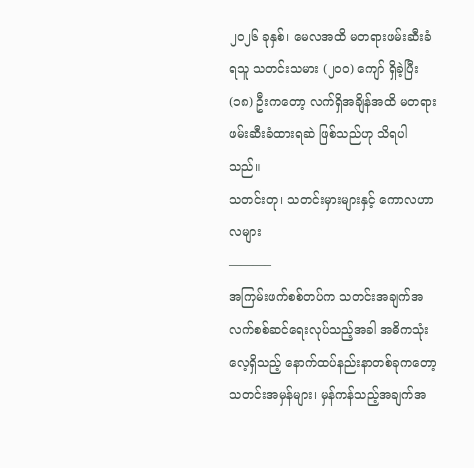၂၀၂၆ ခုနှစ်၊ မေလအထိ မတရားဖမ်းဆီးခံရသူ သတင်းသမား (၂၀၀) ကျော် ရှိခဲ့ပြီး (၁၈) ဦးကတော့ လက်ရှိအချိန်အထိ မတရားဖမ်းဆီးခံထားရဆဲ ဖြစ်သည်ဟု သိရပါသည်။
သတင်းတု၊ သတင်းမှားများနှင့် ကောလဟာလများ
———–
အကြမ်းဖက်စစ်တပ်က သတင်းအချက်အလက်စစ်ဆင်ရေးလုပ်သည့်အခါ အဓိကသုံးလေ့ရှိသည့် နောက်ထပ်နည်းနာတစ်ခုကတော့ သတင်းအမှန်များ၊ မှန်ကန်သည့်အချက်အ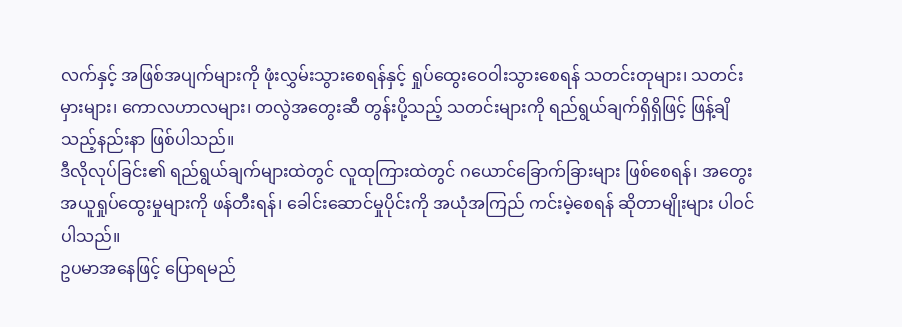လက်နှင့် အဖြစ်အပျက်များကို ဖုံးလွှမ်းသွားစေရန်နှင့် ရှုပ်ထွေးဝေဝါးသွားစေရန် သတင်းတုများ၊ သတင်းမှားများ၊ ကောလဟာလများ၊ တလွဲအတွေးဆီ တွန်းပို့သည့် သတင်းများကို ရည်ရွယ်ချက်ရှိရှိဖြင့် ဖြန့်ချိသည့်နည်းနာ ဖြစ်ပါသည်။
ဒီလိုလုပ်ခြင်း၏ ရည်ရွယ်ချက်များထဲတွင် လူထုကြားထဲတွင် ဂယောင်ခြောက်ခြားများ ဖြစ်စေရန်၊ အတွေးအယူရှုပ်ထွေးမှုများကို ဖန်တီးရန်၊ ခေါင်းဆောင်မှုပိုင်းကို အယုံအကြည် ကင်းမဲ့စေရန် ဆိုတာမျိုးများ ပါဝင်ပါသည်။
ဥပမာအနေဖြင့် ပြောရမည်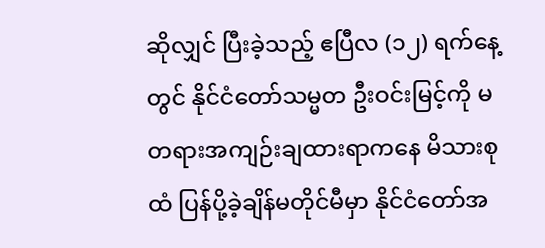ဆိုလျှင် ပြီးခဲ့သည့် ဧပြီလ (၁၂) ရက်နေ့တွင် နိုင်ငံတော်သမ္မတ ဦးဝင်းမြင့်ကို မတရားအကျဉ်းချထားရာကနေ မိသားစုထံ ပြန်ပို့ခဲ့ချိန်မတိုင်မီမှာ နိုင်ငံတော်အ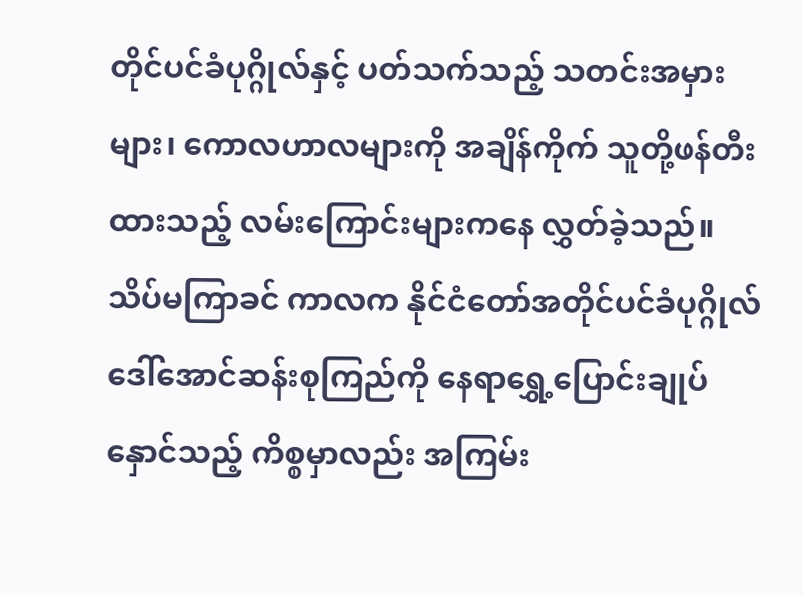တိုင်ပင်ခံပုဂ္ဂိုလ်နှင့် ပတ်သက်သည့် သတင်းအမှားများ၊ ကောလဟာလများကို အချိန်ကိုက် သူတို့ဖန်တီးထားသည့် လမ်းကြောင်းများကနေ လွှတ်ခဲ့သည်။
သိပ်မကြာခင် ကာလက နိုင်ငံတော်အတိုင်ပင်ခံပုဂ္ဂိုလ် ဒေါ်အောင်ဆန်းစုကြည်ကို နေရာရွှေ့ပြောင်းချုပ်နှောင်သည့် ကိစ္စမှာလည်း အကြမ်း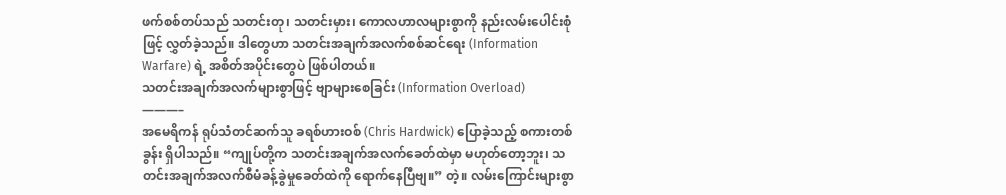ဖက်စစ်တပ်သည် သတင်းတု၊ သတင်းမှား၊ ကောလဟာလများစွာကို နည်းလမ်းပေါင်းစုံဖြင့် လွှတ်ခဲ့သည်။ ဒါတွေဟာ သတင်းအချက်အလက်စစ်ဆင်ရေး (Information Warfare) ရဲ့ အစိတ်အပိုင်းတွေပဲ ဖြစ်ပါတယ်။
သတင်းအချက်အလက်များစွာဖြင့် ဗျာများစေခြင်း (Information Overload)
———–
အမေရိကန် ရုပ်သံတင်ဆက်သူ ခရစ်ဟားဝစ် (Chris Hardwick) ပြောခဲ့သည့် စကားတစ်ခွန်း ရှိပါသည်။ “ကျုပ်တို့က သတင်းအချက်အလက်ခေတ်ထဲမှာ မဟုတ်တော့ဘူး၊ သတင်းအချက်အလက်စီမံခန့်ခွဲမှုခေတ်ထဲကို ရောက်နေပြီဗျ။” တဲ့။ လမ်းကြောင်းများစွာ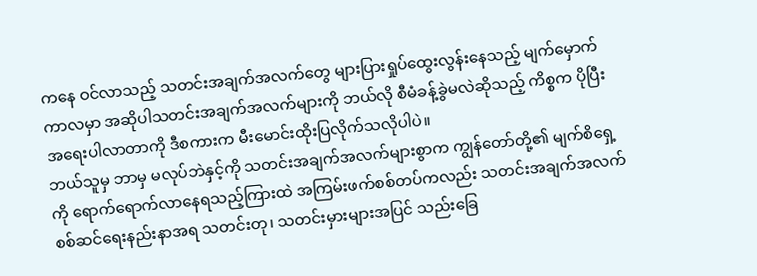ကနေ ဝင်လာသည့် သတင်းအချက်အလက်တွေ များပြားရှုပ်ထွေးလွန်းနေသည့် မျက်မှောက်ကာလမှာ အဆိုပါသတင်းအချက်အလက်များကို ဘယ်လို စီမံခန့်ခွဲမလဲဆိုသည့် ကိစ္စက ပိုပြီး အရေးပါလာတာကို ဒီစကားက မီးမောင်းထိုးပြလိုက်သလိုပါပဲ။
ဘယ်သူမှ ဘာမှ မလုပ်ဘဲနှင့်ကို သတင်းအချက်အလက်များစွာက ကျွန်တော်တို့၏ မျက်စိရှေ့ကို ရောက်ရောက်လာနေရသည့်ကြားထဲ အကြမ်းဖက်စစ်တပ်ကလည်း သတင်းအချက်အလက်စစ်ဆင်ရေးနည်းနာအရ သတင်းတု၊ သတင်းမှားများအပြင် သည်းခြေ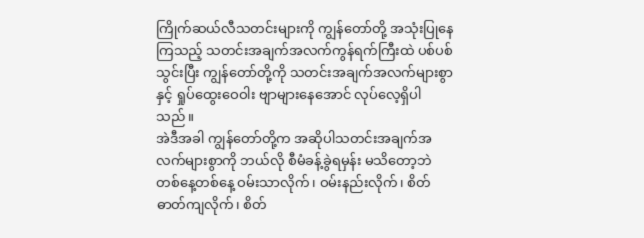ကြိုက်ဆယ်လီသတင်းများကို ကျွန်တော်တို့ အသုံးပြုနေကြသည့် သတင်းအချက်အလက်ကွန်ရက်ကြီးထဲ ပစ်ပစ်သွင်းပြီး ကျွန်တော်တို့ကို သတင်းအချက်အလက်များစွာနှင့် ရှုပ်ထွေးဝေဝါး ဗျာများနေအောင် လုပ်လေ့ရှိပါသည်။
အဲဒီအခါ ကျွန်တော်တို့က အဆိုပါသတင်းအချက်အလက်များစွာကို ဘယ်လို စီမံခန့်ခွဲရမှန်း မသိတော့ဘဲ တစ်နေ့တစ်နေ့ ဝမ်းသာလိုက်၊ ဝမ်းနည်းလိုက်၊ စိတ်ဓာတ်ကျလိုက်၊ စိတ်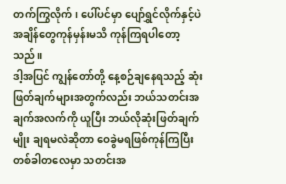တက်ကြွလိုက်၊ ပေါ်ပင်မှာ ပျော်ရွှင်လိုက်နှင့်ပဲ အချိန်တွေကုန်မှန်းမသိ ကုန်ကြရပါတော့သည်။
ဒါ့အပြင် ကျွန်တော်တို့ နေ့စဉ်ချနေရသည့် ဆုံးဖြတ်ချက်များအတွက်လည်း ဘယ်သတင်းအချက်အလက်ကို ယူပြီး ဘယ်လိုဆုံးဖြတ်ချက်မျိုး ချရမလဲဆိုတာ ဝေခွဲမရဖြစ်ကုန်ကြပြီး တစ်ခါတလေမှာ သတင်းအ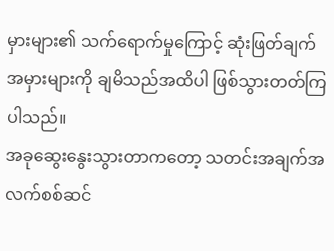မှားများ၏ သက်ရောက်မှုကြောင့် ဆုံးဖြတ်ချက်အမှားများကို ချမိသည်အထိပါ ဖြစ်သွားတတ်ကြပါသည်။
အခုဆွေးနွေးသွားတာကတော့ သတင်းအချက်အလက်စစ်ဆင်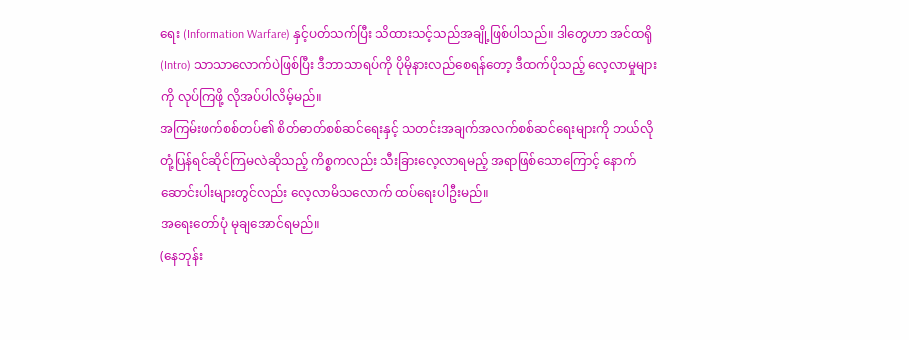ရေး (Information Warfare) နှင့်ပတ်သက်ပြီး သိထားသင့်သည်အချို့ဖြစ်ပါသည်။ ဒါတွေဟာ အင်ထရို (Intro) သာသာလောက်ပဲဖြစ်ပြီး ဒီဘာသာရပ်ကို ပိုမိုနားလည်စေရန်တော့ ဒီထက်ပိုသည့် လေ့လာမှုများကို လုပ်ကြဖို့ လိုအပ်ပါလိမ့်မည်။
အကြမ်းဖက်စစ်တပ်၏ စိတ်ဓာတ်စစ်ဆင်ရေးနှင့် သတင်းအချက်အလက်စစ်ဆင်ရေးများကို ဘယ်လိုတုံ့ပြန်ရင်ဆိုင်ကြမလဲဆိုသည့် ကိစ္စကလည်း သီးခြားလေ့လာရမည့် အရာဖြစ်သောကြောင့် နောက်ဆောင်းပါးများတွင်လည်း လေ့လာမိသလောက် ထပ်ရေးပါဦးမည်။
အရေးတော်ပုံ မုချအောင်ရမည်။
(နေဘုန်း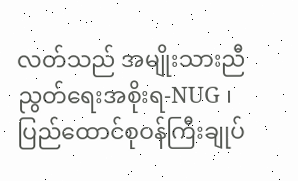လတ်သည် အမျိုးသားညီညွတ်ရေးအစိုးရ-NUG ၊ ပြည်ထောင်စုဝန်ကြီးချုပ်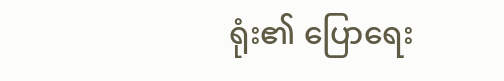ရုံး၏ ပြောရေး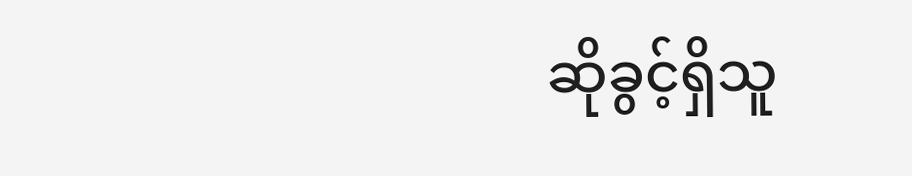ဆိုခွင့်ရှိသူ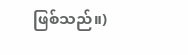ဖြစ်သည်။)